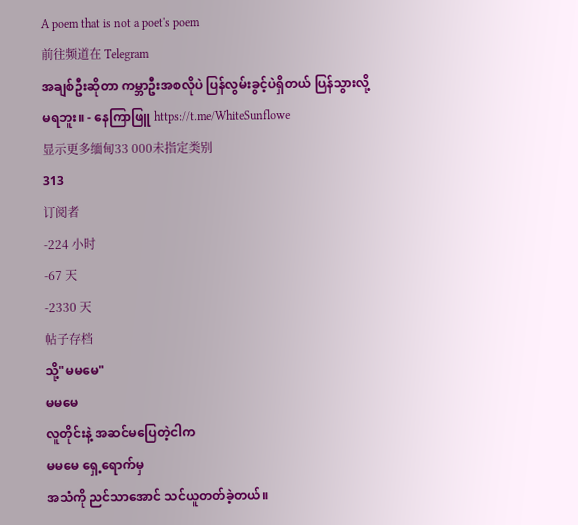A poem that is not a poet's poem
前往频道在 Telegram
အချစ်ဦးဆိုတာ ကမ္ဘာဦးအစလိုပဲ ပြန်လွမ်းခွင့်ပဲရှိတယ် ပြန်သွားလို့မရဘူး။ - နေကြာဖြူ https://t.me/WhiteSunflowe
显示更多缅甸33 000未指定类别
313
订阅者
-224 小时
-67 天
-2330 天
帖子存档
သို့"မမမေ"
မမမေ
လူတိုင်းနဲ့ အဆင်မပြေတဲ့ငါက
မမမေ ရှေ့ရောက်မှ
အသံကို ညင်သာအောင် သင်ယူတတ်ခဲ့တယ်။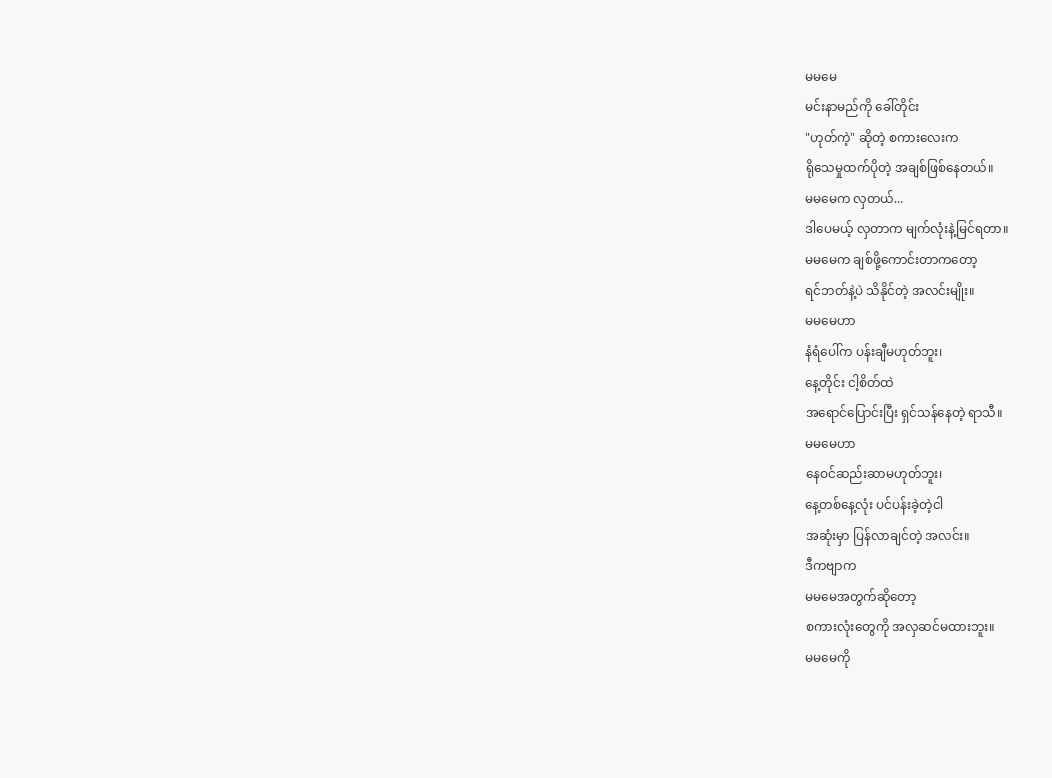မမမေ
မင်းနာမည်ကို ခေါ်တိုင်း
"ဟုတ်ကဲ့" ဆိုတဲ့ စကားလေးက
ရိုသေမှုထက်ပိုတဲ့ အချစ်ဖြစ်နေတယ်။
မမမေက လှတယ်...
ဒါပေမယ့် လှတာက မျက်လုံးနဲ့မြင်ရတာ။
မမမေက ချစ်ဖို့ကောင်းတာကတော့
ရင်ဘတ်နဲ့ပဲ သိနိုင်တဲ့ အလင်းမျိုး။
မမမေဟာ
နံရံပေါ်က ပန်းချီမဟုတ်ဘူး၊
နေ့တိုင်း ငါ့စိတ်ထဲ
အရောင်ပြောင်းပြီး ရှင်သန်နေတဲ့ ရာသီ။
မမမေဟာ
နေဝင်ဆည်းဆာမဟုတ်ဘူး၊
နေ့တစ်နေ့လုံး ပင်ပန်းခဲ့တဲ့ငါ
အဆုံးမှာ ပြန်လာချင်တဲ့ အလင်း။
ဒီကဗျာက
မမမေအတွက်ဆိုတော့
စကားလုံးတွေကို အလှဆင်မထားဘူး။
မမမေကို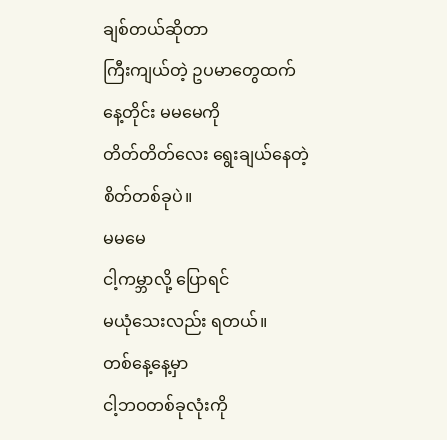ချစ်တယ်ဆိုတာ
ကြီးကျယ်တဲ့ ဥပမာတွေထက်
နေ့တိုင်း မမမေကို
တိတ်တိတ်လေး ရွေးချယ်နေတဲ့ စိတ်တစ်ခုပဲ။
မမမေ
ငါ့ကမ္ဘာလို့ ပြောရင်
မယုံသေးလည်း ရတယ်။
တစ်နေ့နေ့မှာ
ငါ့ဘဝတစ်ခုလုံးကို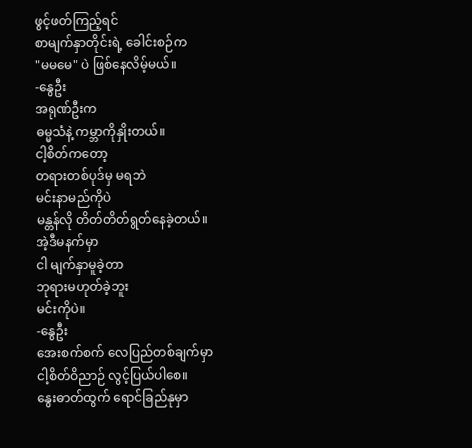ဖွင့်ဖတ်ကြည့်ရင်
စာမျက်နှာတိုင်းရဲ့ ခေါင်းစဉ်က
"မမမေ" ပဲ ဖြစ်နေလိမ့်မယ်။
-နွေဦး
အရုဏ်ဦးက
ဓမ္မသံနဲ့ ကမ္ဘာကိုနှိုးတယ်။
ငါ့စိတ်ကတော့
တရားတစ်ပုဒ်မှ မရဘဲ
မင်းနာမည်ကိုပဲ
မန္တန်လို တိတ်တိတ်ရွတ်နေခဲ့တယ်။
အဲ့ဒီမနက်မှာ
ငါ မျက်နှာမူခဲ့တာ
ဘုရားမဟုတ်ခဲ့ဘူး
မင်းကိုပဲ။
-နွေဦး
အေးစက်စက် လေပြည်တစ်ချက်မှာ
ငါ့စိတ်ဝိညာဉ် လွင့်ပြယ်ပါစေ။
နွေးဓာတ်ထွက် ရောင်ခြည်နုမှာ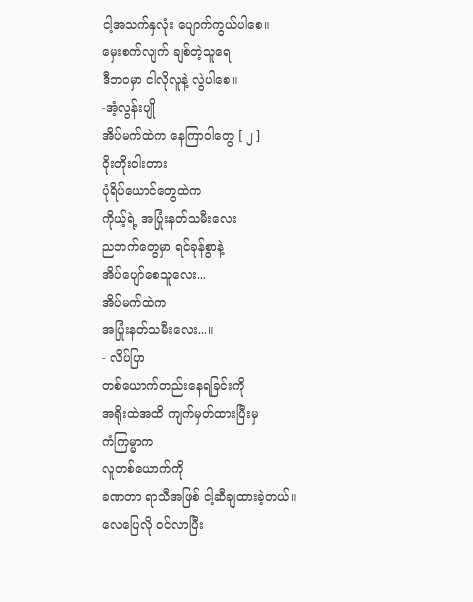ငါ့အသက်နှလုံး ပျောက်ကွယ်ပါစေ။
မှေးစက်လျက် ချစ်တဲ့သူရေ
ဒီဘဝမှာ ငါလိုလူနဲ့ လွဲပါစေ။
-အံ့လွန်းပျို
အိပ်မက်ထဲက နေကြာဝါတွေ [ ၂ ]
ဝိုးတိုးဝါးတား
ပုံရိပ်ယောင်တွေထဲက
ကိုယ့်ရဲ့ အပြုံးနတ်သမီးလေး
ညဘက်တွေမှာ ရင်ခုန်စွာနဲ့
အိပ်ပျော်စေသူလေး...
အိပ်မက်ထဲက
အပြုံးနတ်သမီးလေး...။
- လိပ်ပြာ
တစ်ယောက်တည်းနေရခြင်းကို
အရိုးထဲအထိ ကျက်မှတ်ထားပြီးမှ
ကံကြမ္မာက
လူတစ်ယောက်ကို
ခဏတာ ရာသီအဖြစ် ငါ့ဆီချထားခဲ့တယ်။
လေပြေလို ဝင်လာပြီး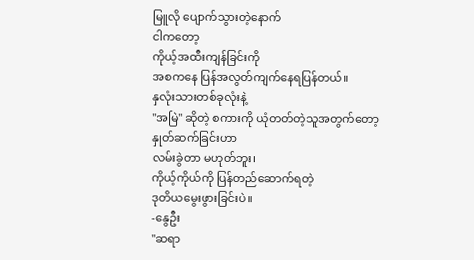မြူလို ပျောက်သွားတဲ့နောက်
ငါကတော့
ကိုယ့်အထီးကျန်ခြင်းကို
အစကနေ ပြန်အလွတ်ကျက်နေရပြန်တယ်။
နှလုံးသားတစ်ခုလုံးနဲ့
"အမြဲ" ဆိုတဲ့ စကားကို ယုံတတ်တဲ့သူအတွက်တော့
နှုတ်ဆက်ခြင်းဟာ
လမ်းခွဲတာ မဟုတ်ဘူး၊
ကိုယ့်ကိုယ်ကို ပြန်တည်ဆောက်ရတဲ့
ဒုတိယမွေးဖွားခြင်းပဲ။
-နွေဦး
"ဆရာ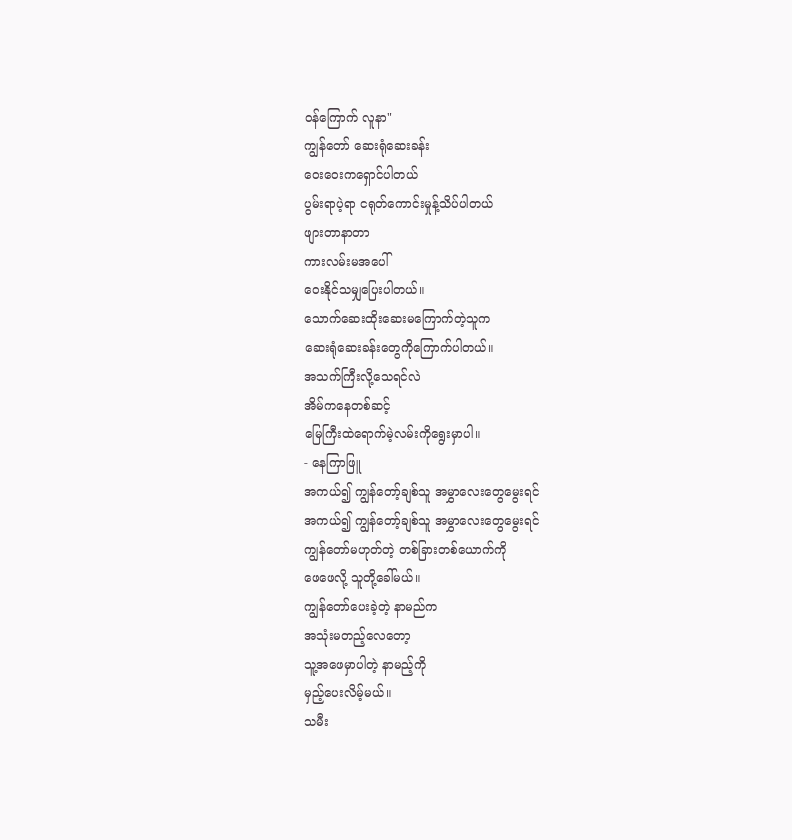ဝန်ကြောက် လူနာ"
ကျွန်တော် ဆေးရုံဆေးခန်း
ဝေးဝေးကရှောင်ပါတယ်
ပွမ်းရာပဲ့ရာ ငရုတ်ကောင်းမှုန့်သိပ်ပါတယ်
ဖျားတာနာတာ
ကားလမ်းမအပေါ်
ဝေးနိုင်သမျှပြေးပါတယ်။
သောက်ဆေးထိုးဆေးမကြောက်တဲ့သူက
ဆေးရုံဆေးခန်းတွေကိုကြောက်ပါတယ်။
အသက်ကြီးလို့သေရင်လဲ
အိမ်ကနေတစ်ဆင့်
မြေကြီးထဲရောက်မဲ့လမ်းကိုရွေးမှာပါ။
- နေကြာဖြူ
အကယ်၍ ကျွန်တော့်ချစ်သူ အမွှာလေးတွေမွေးရင်
အကယ်၍ ကျွန်တော့်ချစ်သူ အမွှာလေးတွေမွေးရင်
ကျွန်တော်မဟုတ်တဲ့ တစ်ခြားတစ်ယောက်ကို
ဖေဖေလို့ သူတို့ခေါ်မယ်။
ကျွန်တော်ပေးခဲ့တဲ့ နာမည်က
အသုံးမတည့်လေတော့
သူ့အဖေမှာပါတဲ့ နာမည့်ကို
မှည့်ပေးလိမ့်မယ်။
သမီး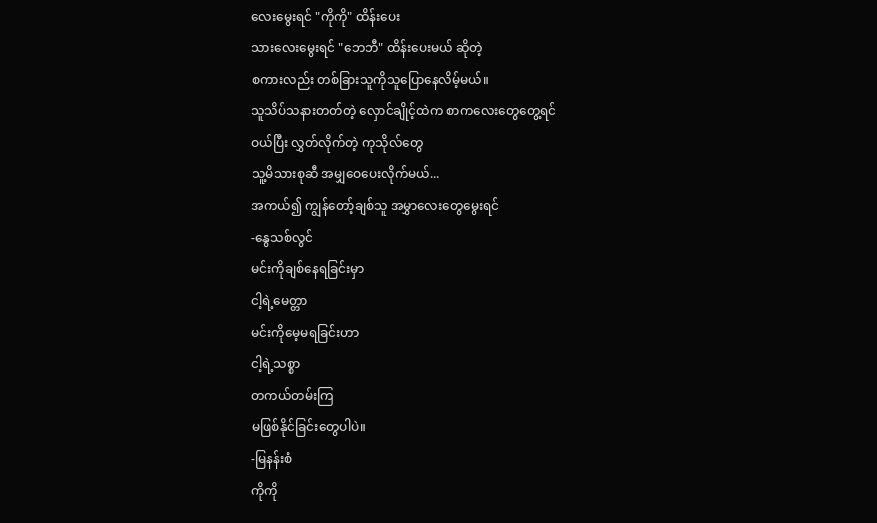လေးမွေးရင် "ကိုကို" ထိန်းပေး
သားလေးမွေးရင် "ဘေဘီ" ထိန်းပေးမယ် ဆိုတဲ့
စကားလည်း တစ်ခြားသူကိုသူပြောနေလိမ့်မယ်။
သူသိပ်သနားတတ်တဲ့ လှောင်ချိုင့်ထဲက စာကလေးတွေတွေ့ရင်
ဝယ်ပြီး လွှတ်လိုက်တဲ့ ကုသိုလ်တွေ
သူ့မိသားစုဆီ အမျှဝေပေးလိုက်မယ်...
အကယ်၍ ကျွန်တော့်ချစ်သူ အမွှာလေးတွေမွေးရင်
-နွေသစ်လွင်
မင်းကိုချစ်နေရခြင်းမှာ
ငါ့ရဲ့မေတ္တာ
မင်းကိုမေ့မရခြင်းဟာ
ငါ့ရဲ့သစ္စာ
တကယ်တမ်းကြ
မဖြစ်နိုင်ခြင်းတွေပါပဲ။
-မြနန်းစံ
ကိုကို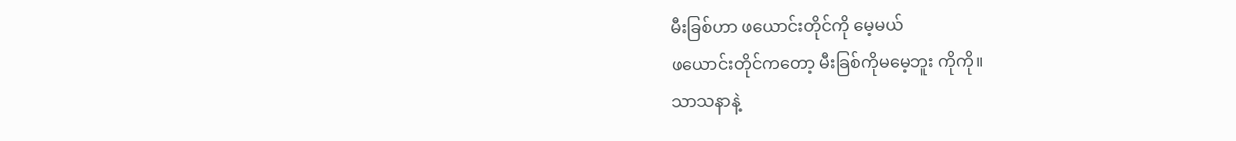မီးခြစ်ဟာ ဖယောင်းတိုင်ကို မေ့မယ်
ဖယောင်းတိုင်ကတော့ မီးခြစ်ကိုမမေ့ဘူး ကိုကို။
သာသနာနဲ့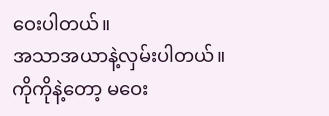ဝေးပါတယ်။
အသာအယာနဲ့လှမ်းပါတယ်။
ကိုကိုနဲ့တော့ မဝေး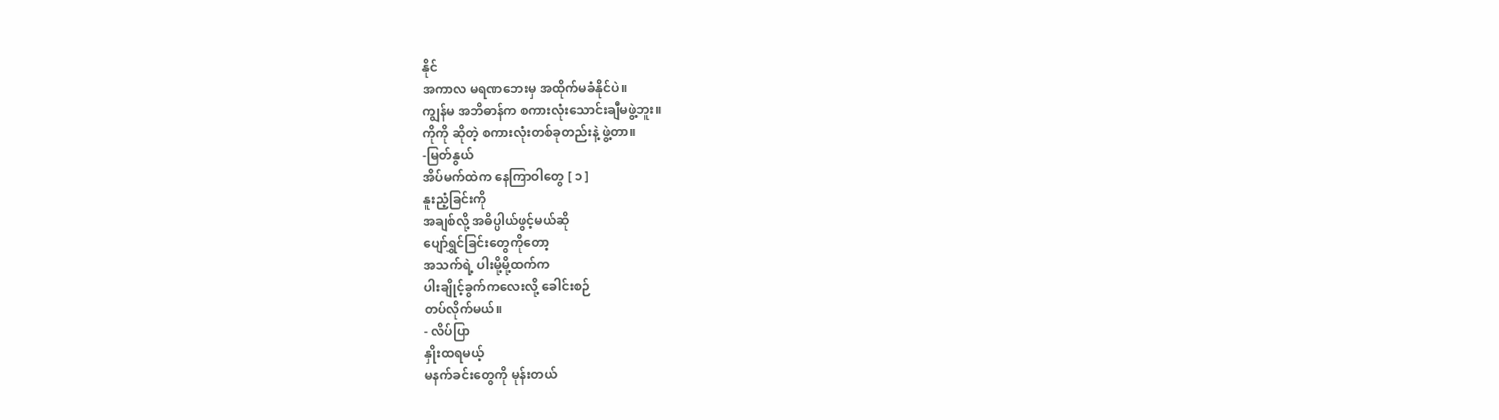နိုင်
အကာလ မရဏဘေးမှ အထိုက်မခံနိုင်ပဲ။
ကျွန်မ အဘိဓာန်က စကားလုံးသောင်းချီမဖွဲ့ဘူး။
ကိုကို ဆိုတဲ့ စကားလုံးတစ်ခုတည်းနဲ့ ဖွဲ့တာ။
-မြတ်နွယ်
အိပ်မက်ထဲက နေကြာဝါတွေ [ ၁ ]
နူးညံ့ခြင်းကို
အချစ်လို့ အဓိပ္ပါယ်ဖွင့်မယ်ဆို
ပျော်ရွှင်ခြင်းတွေကိုတော့
အသက်ရဲ့ ပါးမို့မို့ထက်က
ပါးချိုင့်ခွက်ကလေးလို့ ခေါင်းစဉ်
တပ်လိုက်မယ်။
- လိပ်ပြာ
နှိုးထရမယ့်
မနက်ခင်းတွေကို မုန်းတယ်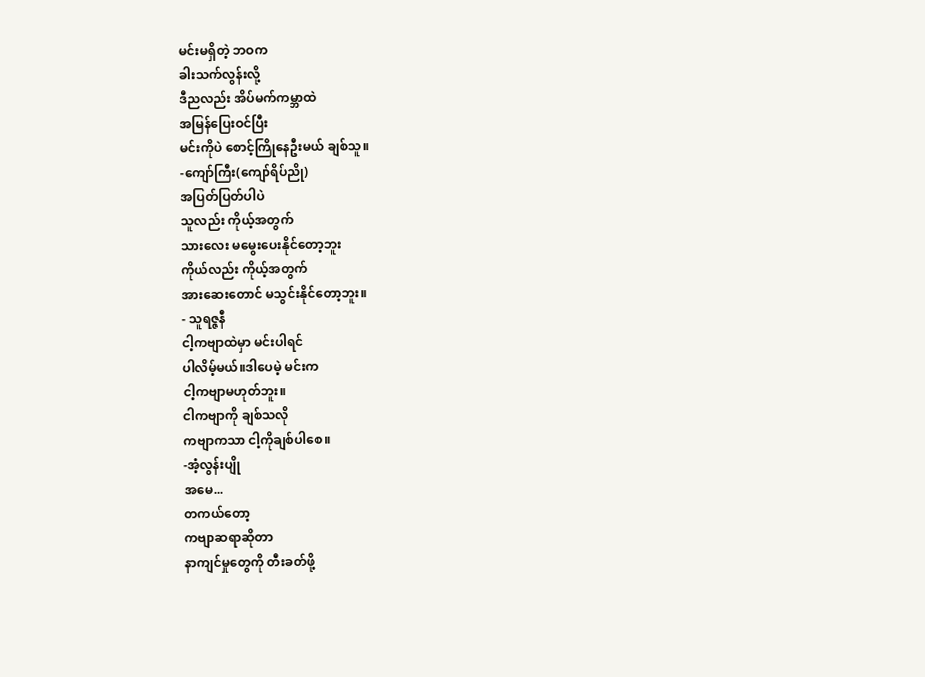မင်းမရှိတဲ့ ဘဝက
ခါးသက်လွန်းလို့
ဒီညလည်း အိပ်မက်ကမ္ဘာထဲ
အမြန်ပြေးဝင်ပြီး
မင်းကိုပဲ စောင့်ကြိုနေဦးမယ် ချစ်သူ။
-ကျော်ကြီး(ကျော်ရိပ်ညို)
အပြတ်ပြတ်ပါပဲ
သူလည်း ကိုယ့်အတွက်
သားလေး မမွေးပေးနိုင်တော့ဘူး
ကိုယ်လည်း ကိုယ့်အတွက်
အားဆေးတောင် မသွင်းနိုင်တော့ဘူး။
- သူရဇ္ဇနီ
ငါ့ကဗျာထဲမှာ မင်းပါရင်
ပါလိမ့်မယ်။ဒါပေမဲ့ မင်းက
ငါ့ကဗျာမဟုတ်ဘူး။
ငါကဗျာကို ချစ်သလို
ကဗျာကသာ ငါ့ကိုချစ်ပါစေ။
-အံ့လွန်းပျို
အမေ...
တကယ်တော့
ကဗျာဆရာဆိုတာ
နာကျင်မှုတွေကို တီးခတ်ဖို့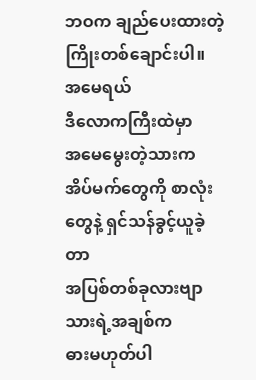ဘဝက ချည်ပေးထားတဲ့ ကြိုးတစ်ချောင်းပါ။
အမေရယ်
ဒီလောကကြီးထဲမှာ
အမေမွေးတဲ့သားက
အိပ်မက်တွေကို စာလုံးတွေနဲ့ ရှင်သန်ခွင့်ယူခဲ့တာ
အပြစ်တစ်ခုလားဗျာ
သားရဲ့အချစ်က
ဓားမဟုတ်ပါ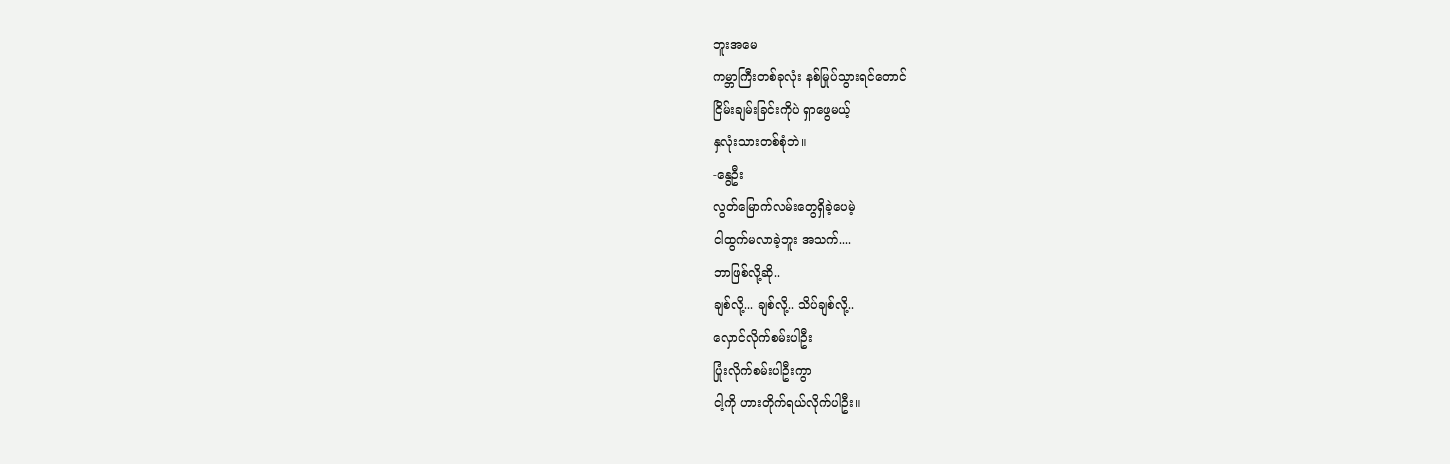ဘူးအမေ
ကမ္ဘာကြီးတစ်ခုလုံး နစ်မြုပ်သွားရင်တောင်
ငြိမ်းချမ်းခြင်းကိုပဲ ရှာဖွေမယ့်
နှလုံးသားတစ်စုံဘဲ။
-နွေဦး
လွတ်မြောက်လမ်းတွေရှိခဲ့ပေမဲ့
ငါထွက်မလာခဲ့ဘူး အသက်....
ဘာဖြစ်လို့ဆို..
ချစ်လို့... ချစ်လို့.. သိပ်ချစ်လို့..
လှောင်လိုက်စမ်းပါဦး
ပြုံးလိုက်စမ်းပါဦးကွာ
ငါ့ကို ဟားတိုက်ရယ်လိုက်ပါဦး။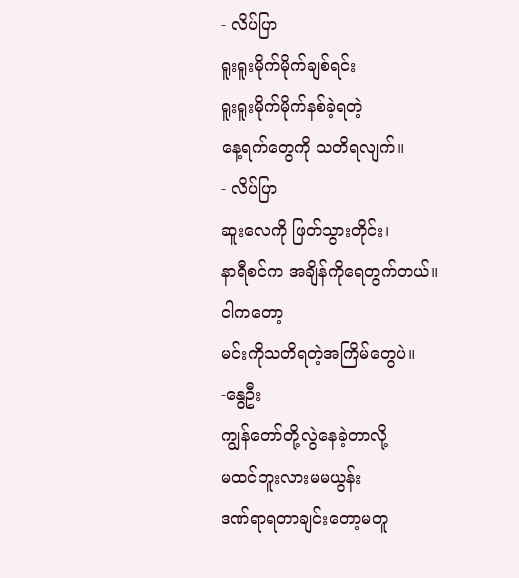- လိပ်ပြာ
ရူးရူးမိုက်မိုက်ချစ်ရင်း
ရူးရူးမိုက်မိုက်နစ်ခဲ့ရတဲ့
နေ့ရက်တွေကို သတိရလျက်။
- လိပ်ပြာ
ဆူးလေကို ဖြတ်သွားတိုင်း၊
နာရီစင်က အချိန်ကိုရေတွက်တယ်။
ငါကတော့
မင်းကိုသတိရတဲ့အကြိမ်တွေပဲ။
-နွေဦး
ကျွန်တော်တို့လွဲနေခဲ့တာလို့
မထင်ဘူးလားမမယွန်း
ဒဏ်ရာရတာချင်းတော့မတူ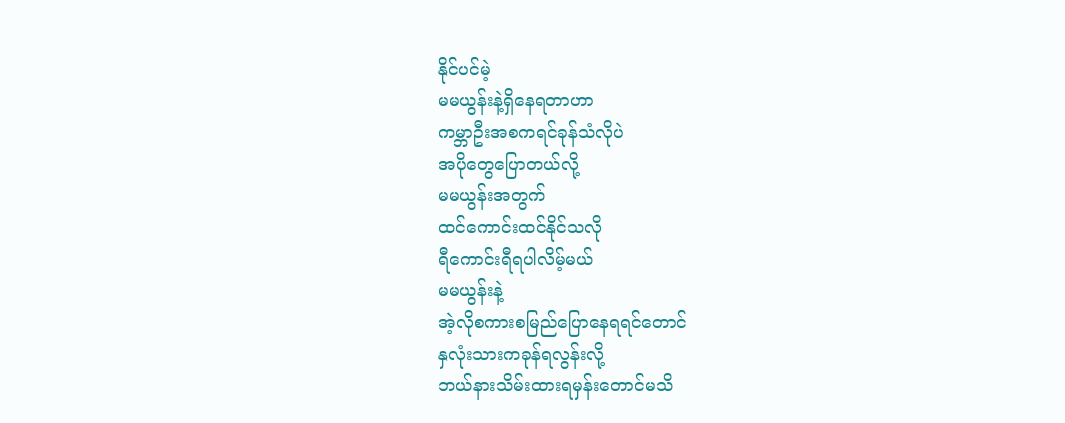နိုင်ပင်မဲ့
မမယွန်းနဲ့ရှိနေရတာဟာ
ကမ္ဘာဦးအစကရင်ခုန်သံလိုပဲ
အပိုတွေပြောတယ်လို့
မမယွန်းအတွက်
ထင်ကောင်းထင်နိုင်သလို
ရီကောင်းရီရပါလိမ့်မယ်
မမယွန်းနဲ့
အဲ့လိုစကားစမြည်ပြောနေရရင်တောင်
နှလုံးသားကခုန်ရလွန်းလို့
ဘယ်နားသိမ်းထားရမှန်းတောင်မသိ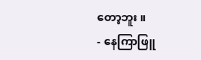တော့ဘူး။
- နေကြာဖြူ